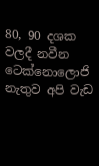80, 90 දශක වලදී නවීන ටෙක්නොලොජි නැතුව අපි වැඩ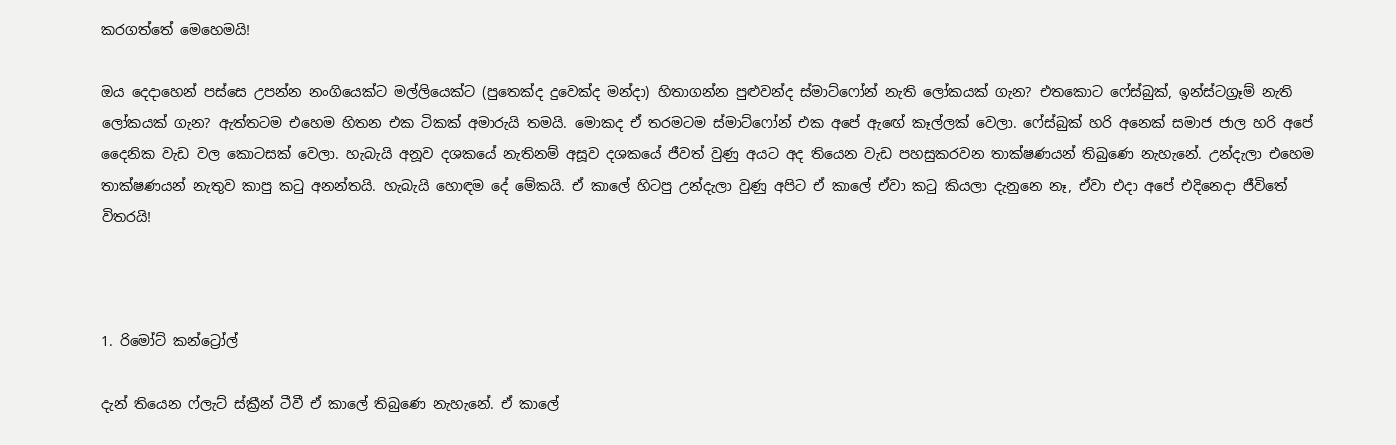කරගත්තේ මෙහෙමයි!

ඔය දෙදාහෙන් පස්සෙ උපන්න නංගියෙක්ට මල්ලියෙක්ට (පුතෙක්ද දුවෙක්ද මන්දා) හිතාගන්න පුළුවන්ද ස්මාට්ෆෝන් නැති ලෝකයක් ගැන? එතකොට ෆේස්බුක්, ඉන්ස්ටග්‍රෑම් නැති ලෝකයක් ගැන? ඇත්තටම එහෙම හිතන එක ටිකක් අමාරුයි තමයි. මොකද ඒ තරමටම ස්මාට්ෆෝන් එක අපේ ඇඟේ කෑල්ලක් වෙලා. ෆේස්බුක් හරි අනෙක් සමාජ ජාල හරි අපේ දෛනික වැඩ වල කොටසක් වෙලා. හැබැයි අනූව දශකයේ නැතිනම් අසූව දශකයේ ජීවත් වුණු අයට අද තියෙන වැඩ පහසුකරවන තාක්ෂණයන් තිබුණෙ නැහැනේ. උන්දැලා එහෙම තාක්ෂණයන් නැතුව කාපු කටු අනන්තයි. හැබැයි හොඳම දේ මේකයි. ඒ කාලේ හිටපු උන්දැලා වුණු අපිට ඒ කාලේ ඒවා කටු කියලා දැනුනෙ නෑ, ඒවා එදා අපේ එදිනෙදා ජීවිතේ විතරයි!



1. රිමෝට් කන්ට්‍රෝල්

දැන් තියෙන ෆ්ලැට් ස්ක්‍රීන් ටීවී ඒ කාලේ තිබුණෙ නැහැනේ. ඒ කාලේ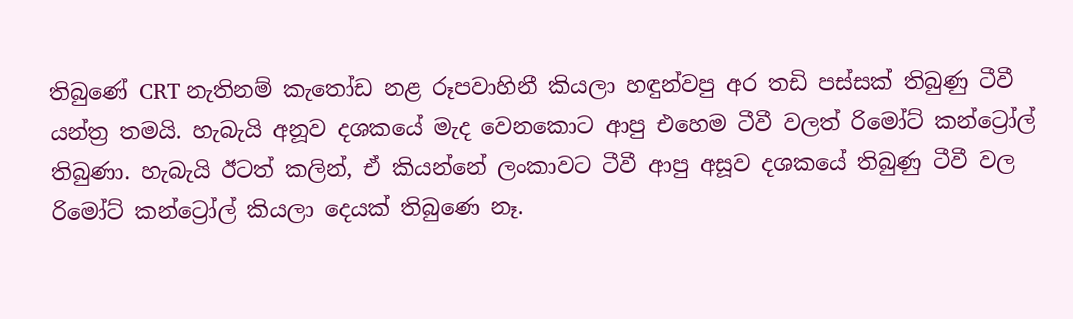තිබුණේ CRT නැතිනම් කැතෝඩ නළ රූපවාහිනී කියලා හඳුන්වපු අර තඩි පස්සක් තිබුණු ටීවී යන්ත්‍ර තමයි. හැබැයි අනූව දශකයේ මැද වෙනකොට ආපු එහෙම ටීවී වලත් රිමෝට් කන්ට්‍රෝල් තිබුණා. හැබැයි ඊටත් කලින්, ඒ කියන්නේ ලංකාවට ටීවී ආපු අසූව දශකයේ තිබුණු ටීවී වල රිමෝට් කන්ට්‍රෝල් කියලා දෙයක් තිබුණෙ නෑ.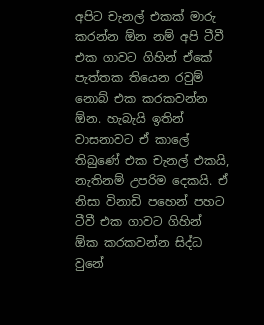අපිට චැනල් එකක් මාරු කරන්න ඕන නම් අපි ටීවී එක ගාවට ගිහින් ඒකේ පැත්තක තියෙන රවුම් නොබ් එක කරකවන්න ඕන. හැබැයි ඉතින් වාසනාවට ඒ කාලේ තිබුණේ එක චැනල් එකයි, නැතිනම් උපරිම දෙකයි. ඒ නිසා විනාඩි පහෙන් පහට ටීවී එක ගාවට ගිහින් ඕක කරකවන්න සිද්ධ වුනේ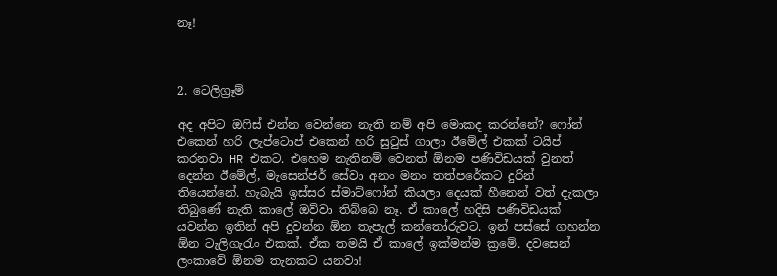නෑ!



2. ටෙලිග්‍රෑම්

අද අපිට ඔෆිස් එන්න වෙන්නෙ නැති නම් අපි මොකද කරන්නේ? ෆෝන් එකෙන් හරි ලැප්ටොප් එකෙන් හරි සුටුස් ගාලා ඊමේල් එකක් ටයිප් කරනවා HR එකට. එහෙම නැතිනම් වෙනත් ඕනම පණිවිඩයක් වුනත් දෙන්න ඊමේල්, මැසෙන්ජර් සේවා අනං මනං තත්පරේකට දුරින් තියෙන්නේ. හැබැයි ඉස්සර ස්මාට්ෆෝන් කියලා දෙයක් හීනෙන් වත් දැකලා තිබුණේ නැති කාලේ ඔව්වා තිබ්බෙ නෑ. ඒ කාලේ හදිසි පණිවිඩයක් යවන්න ඉතින් අපි දුවන්න ඕන තැපැල් කන්තෝරුවට. ඉන් පස්සේ ගහන්න ඕන ටැලිගැරැං එකක්. ඒක තමයි ඒ කාලේ ඉක්මන්ම ක්‍රමේ. දවසෙන් ලංකාවේ ඕනම තැනකට යනවා!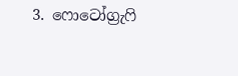3. ෆොටෝග්‍රැෆි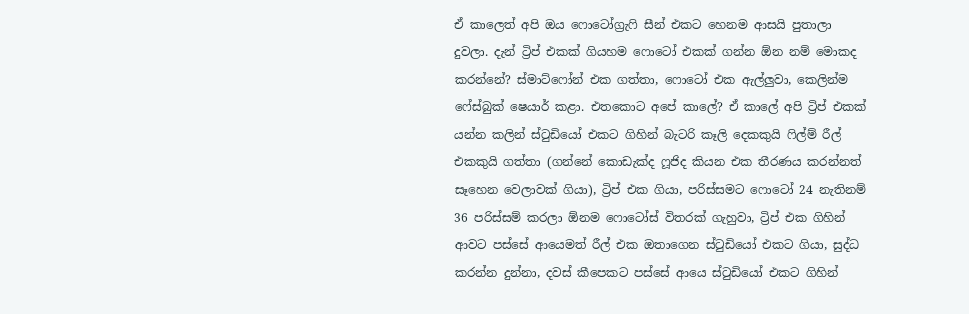ඒ කාලෙත් අපි ඔය ෆොටෝග්‍රැෆි සීන් එකට හෙනම ආසයි පුතාලා දුවලා. දැන් ට්‍රිප් එකක් ගියහම ෆොටෝ එකක් ගන්න ඕන නම් මොකද කරන්නේ? ස්මාට්ෆෝන් එක ගත්තා, ෆොටෝ එක ඇල්ලුවා, කෙලින්ම ෆේස්බුක් ෂෙයාර් කළා. එතකොට අපේ කාලේ? ඒ කාලේ අපි ට්‍රිප් එකක් යන්න කලින් ස්ටුඩියෝ එකට ගිහින් බැටරි කෑලි දෙකකුයි ෆිල්ම් රීල් එකකුයි ගත්තා (ගන්නේ කොඩැක්ද ෆූජිද කියන එක තීරණය කරන්නත් සෑහෙන වෙලාවක් ගියා), ට්‍රිප් එක ගියා, පරිස්සමට ෆොටෝ 24 නැතිනම් 36 පරිස්සම් කරලා ඕනම ෆොටෝස් විතරක් ගැහුවා, ට්‍රිප් එක ගිහින් ආවට පස්සේ ආයෙමත් රීල් එක ඔතාගෙන ස්ටුඩියෝ එකට ගියා, සුද්ධ කරන්න දුන්නා, දවස් කීපෙකට පස්සේ ආයෙ ස්ටුඩියෝ එකට ගිහින්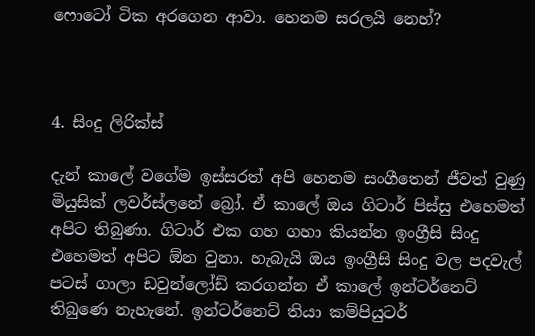ෆොටෝ ටික අරගෙන ආවා. හෙනම සරලයි නෙහ්?



4. සිංදු ලිරික්ස්

දැන් කාලේ වගේම ඉස්සරත් අපි හෙනම සංගීතෙන් ජීවත් වුණු මියුසික් ලවර්ස්ලනේ බ්‍රෝ. ඒ කාලේ ඔය ගිටාර් පිස්සු එහෙමත් අපිට තිබුණා. ගිටාර් එක ගහ ගහා කියන්න ඉංග්‍රීසි සිංදු එහෙමත් අපිට ඕන වුනා. හැබැයි ඔය ඉංග්‍රීසි සිංදු වල පදවැල් පටස් ගාලා ඩවුන්ලෝඩ් කරගන්න ඒ කාලේ ඉන්ටර්නෙට් තිබුණෙ නැහැනේ. ඉන්ටර්නෙට් තියා කම්පියුටර්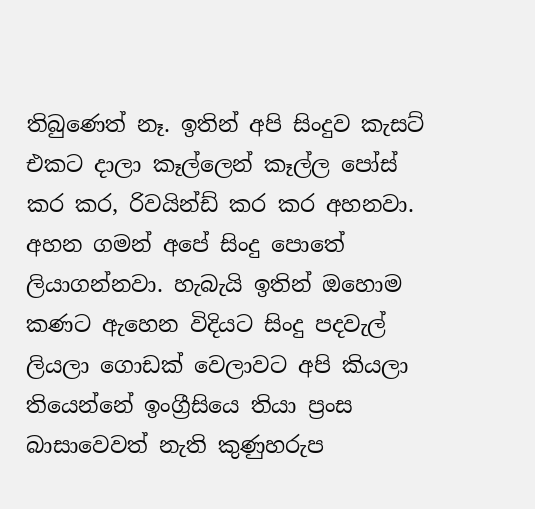තිබුණෙත් නෑ. ඉතින් අපි සිංදුව කැසට් එකට දාලා කෑල්ලෙන් කෑල්ල පෝස් කර කර, රිවයින්ඩ් කර කර අහනවා. අහන ගමන් අපේ සිංදු පොතේ ලියාගන්නවා. හැබැයි ඉතින් ඔහොම කණට ඇහෙන විදියට සිංදු පදවැල් ලියලා ගොඩක් වෙලාවට අපි කියලා තියෙන්නේ ඉංග්‍රීසියෙ තියා ප්‍රංස බාසාවෙවත් නැති කුණුහරුප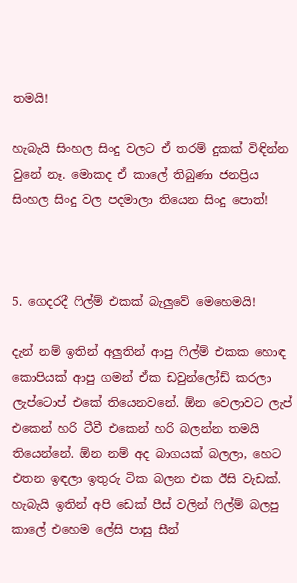තමයි!

හැබැයි සිංහල සිංදු වලට ඒ තරම් දුකක් විඳින්න වුනේ නෑ. මොකද ඒ කාලේ තිබුණා ජනප්‍රිය සිංහල සිංදු වල පදමාලා තියෙන සිංදු පොත්!



5. ගෙදරදී ෆිල්ම් එකක් බැලුවේ මෙහෙමයි!

දැන් නම් ඉතින් අලුතින් ආපු ෆිල්ම් එකක හොඳ කොපියක් ආපු ගමන් ඒක ඩවුන්ලෝඩ් කරලා ලැප්ටොප් එකේ තියෙනවනේ. ඕන වෙලාවට ලැප් එකෙන් හරි ටීවී එකෙන් හරි බලන්න තමයි තියෙන්නේ. ඕන නම් අද බාගයක් බලලා, හෙට එතන ඉඳලා ඉතුරු ටික බලන එක ඊසි වැඩක්. හැබැයි ඉතින් අපි ඩෙක් පීස් වලින් ෆිල්ම් බලපු කාලේ එහෙම ලේසි පාසු සීන්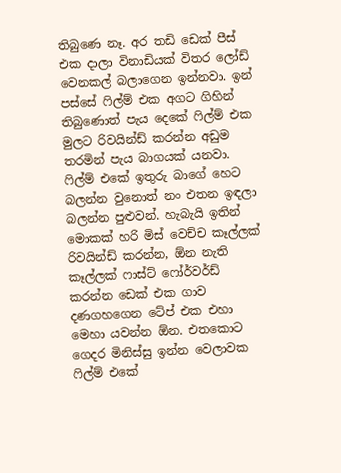තිබුණෙ නෑ. අර තඩි ඩෙක් පීස් එක දාලා විනාඩියක් විතර ලෝඩ් වෙනකල් බලාගෙන ඉන්නවා. ඉන් පස්සේ ෆිල්ම් එක අගට ගිහින් තිබුණොත් පැය දෙකේ ෆිල්ම් එක මුලට රිවයින්ඩ් කරන්න අඩුම තරමින් පැය බාගයක් යනවා. ෆිල්ම් එකේ ඉතුරු බාගේ හෙට බලන්න වුනොත් නං එතන ඉඳලා බලන්න පුළුවන්. හැබැයි ඉතින් මොකක් හරි මිස් වෙච්ච කෑල්ලක් රිවයින්ඩ් කරන්න, ඕන නැති කෑල්ලක් ෆාස්ට් ෆෝර්වර්ඩ් කරන්න ඩෙක් එක ගාව දණගහගෙන ටේප් එක එහා මෙහා යවන්න ඕන. එතකොට ගෙදර මිනිස්සු ඉන්න වෙලාවක ෆිල්ම් එකේ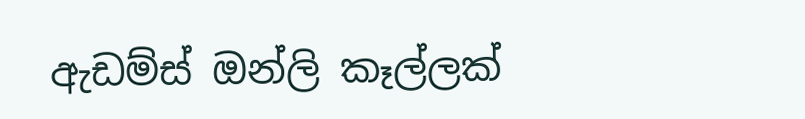ඇඩම්ස් ඔන්ලි කෑල්ලක්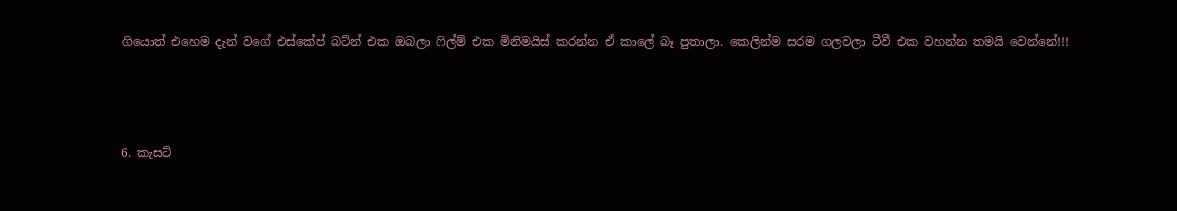ගියොත් එහෙම දැන් වගේ එස්කේප් බට්න් එක ඔබලා ෆිල්ම් එක මිනිමයිස් කරන්න ඒ කාලේ බෑ පුතාලා. කෙලින්ම සරම ගලවලා ටීවී එක වහන්න තමයි වෙන්නේ!!!



6. කැසට්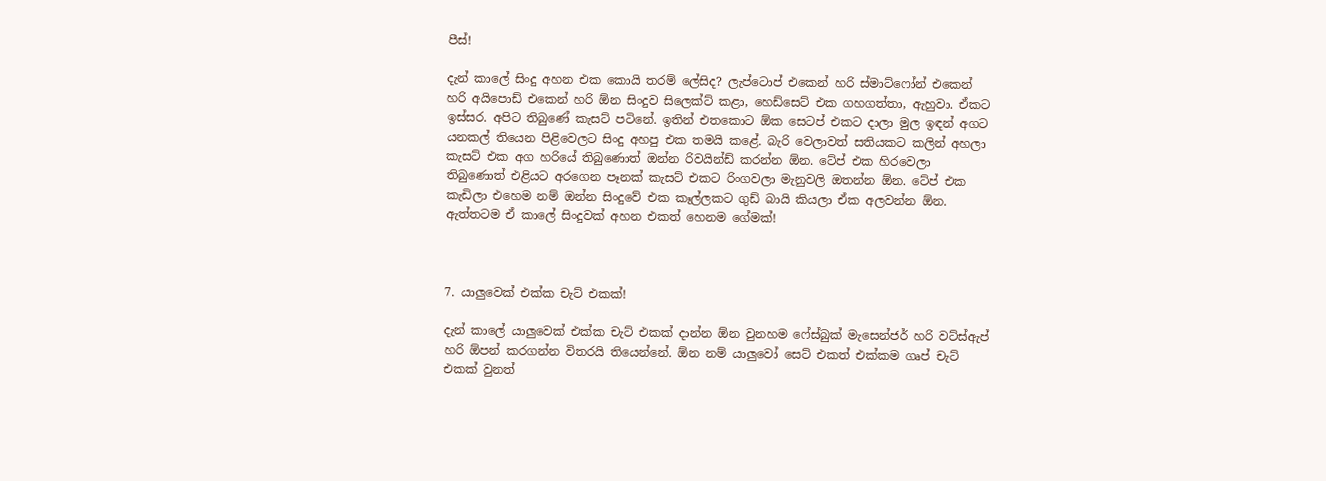පීස්!

දැන් කාලේ සිංදු අහන එක කොයි තරම් ලේසිද? ලැප්ටොප් එකෙන් හරි ස්මාට්ෆෝන් එකෙන් හරි අයිපොඩ් එකෙන් හරි ඕන සිංදුව සිලෙක්ට් කළා, හෙඩ්සෙට් එක ගහගත්තා, ඇහුවා. ඒකට ඉස්සර. අපිට තිබුණේ කැසට් පටිනේ. ඉතින් එතකොට ඕක සෙටප් එකට දාලා මුල ඉඳන් අගට යනකල් තියෙන පිළිවෙලට සිංදු අහපු එක තමයි කළේ. බැරි වෙලාවත් සතියකට කලින් අහලා කැසට් එක අග හරියේ තිබුණොත් ඔන්න රිවයින්ඩ් කරන්න ඕන. ටේප් එක හිරවෙලා තිබුණොත් එළියට අරගෙන පෑනක් කැසට් එකට රිංගවලා මැනුවලි ඔතන්න ඕන. ටේප් එක කැඩිලා එහෙම නම් ඔන්න සිංදුවේ එක කෑල්ලකට ගුඩ් බායි කියලා ඒක අලවන්න ඕන. ඇත්තටම ඒ කාලේ සිංදුවක් අහන එකත් හෙනම ගේමක්!



7. යාලුවෙක් එක්ක චැට් එකක්!

දැන් කාලේ යාලුවෙක් එක්ක චැට් එකක් දාන්න ඕන වුනහම ෆේස්බුක් මැසෙන්ජර් හරි වට්ස්ඇප් හරි ඕපන් කරගන්න විතරයි තියෙන්නේ. ඕන නම් යාලුවෝ සෙට් එකත් එක්කම ගෘප් චැට් එකක් වුනත්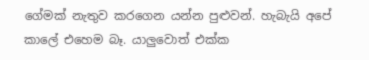ගේමක් නැතුව කරගෙන යන්න පුළුවන්. හැබැයි අපේ කාලේ එහෙම බෑ. යාලුවොත් එක්ක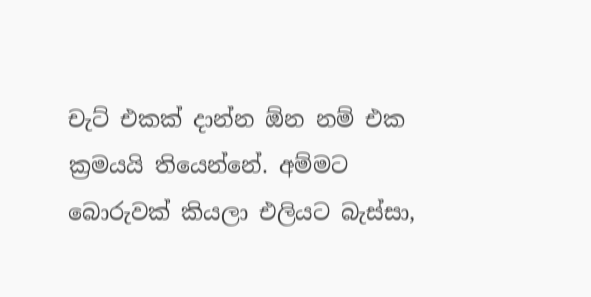චැට් එකක් දාන්න ඕන නම් එක ක්‍රමයයි තියෙන්නේ. අම්මට බොරුවක් කියලා එලියට බැස්සා,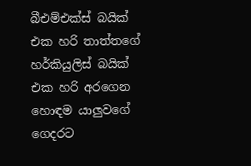බීඑම්එක්ස් බයික් එක හරි තාත්තගේ හර්කියුලිස් බයික් එක හරි අරගෙන හොඳම යාලුවගේ ගෙදරට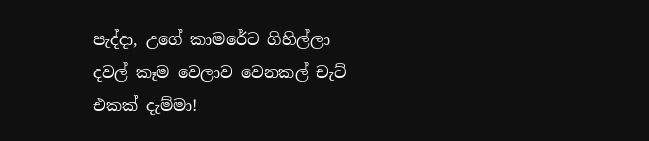පැද්දා, උගේ කාමරේට ගිහිල්ලා දවල් කෑම වෙලාව වෙනකල් චැට් එකක් දැම්මා!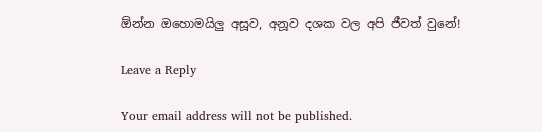ඕන්න ඔහොමයිලු අසූව, අනූව දශක වල අපි ජීවත් වුනේ!

Leave a Reply

Your email address will not be published.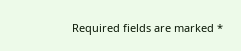Required fields are marked *